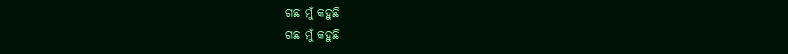ଗଛ ମୁଁ କହୁଛି
ଗଛ ମୁଁ କହୁଛି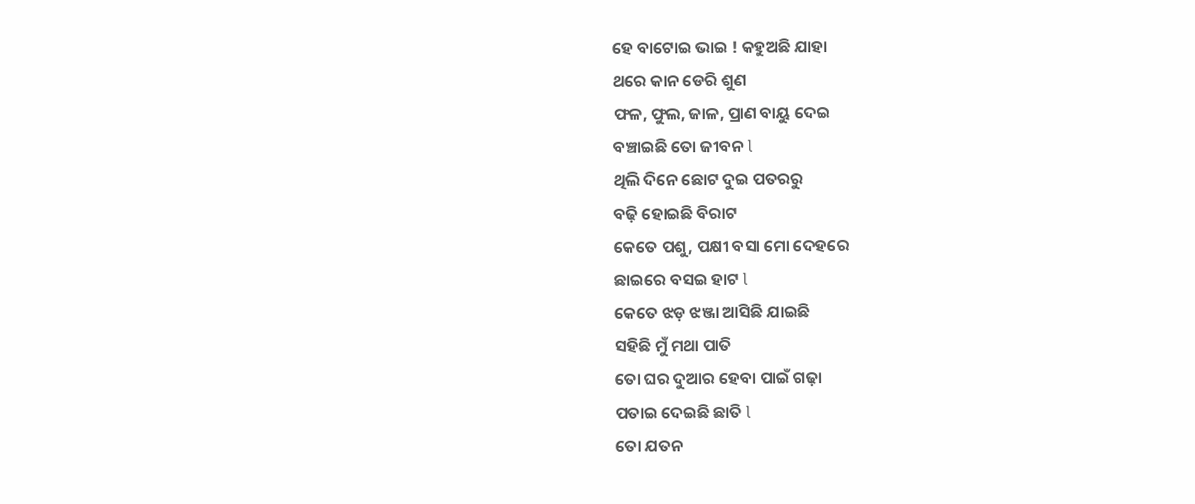ହେ ବାଟୋଇ ଭାଇ ! କହୁଅଛି ଯାହା
ଥରେ କାନ ଡେରି ଶୁଣ
ଫଳ, ଫୁଲ, ଜାଳ, ପ୍ରାଣ ବାୟୁ ଦେଇ
ବଞ୍ଚାଇଛି ତୋ ଜୀବନ l
ଥିଲି ଦିନେ ଛୋଟ ଦୁଇ ପତରରୁ
ବଢ଼ି ହୋଇଛି ବିରାଟ
କେତେ ପଶୁ, ପକ୍ଷୀ ବସା ମୋ ଦେହରେ
ଛାଇରେ ବସଇ ହାଟ l
କେତେ ଝଡ଼ ଝଞ୍ଜା ଆସିଛି ଯାଇଛି
ସହିଛି ମୁଁ ମଥା ପାତି
ତୋ ଘର ଦୁଆର ହେବା ପାଇଁ ଗଢ଼ା
ପତାଇ ଦେଇଛି ଛାତି l
ତୋ ଯତନ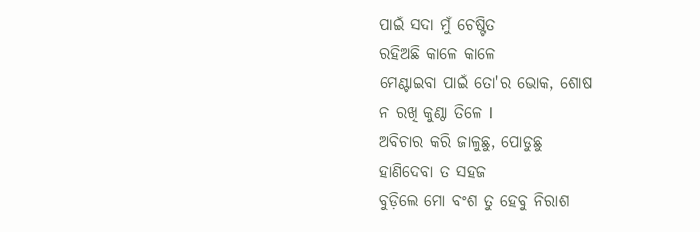ପାଇଁ ସଦା ମୁଁ ଚେଷ୍ଟିତ
ରହିଅଛି କାଳେ କାଳେ
ମେଣ୍ଟାଇବା ପାଇଁ ତୋ'ର ଭୋକ, ଶୋଷ
ନ ରଖି କୁଣ୍ଠା ତିଳେ l
ଅବିଚାର କରି ଜାଳୁଛୁ, ପୋଡୁଛୁ
ହାଣିଦେବା ତ ସହଜ
ବୁଡ଼ିଲେ ମୋ ବଂଶ ତୁ ହେବୁ ନିରାଶ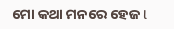ମୋ କଥା ମନରେ ହେଜ l